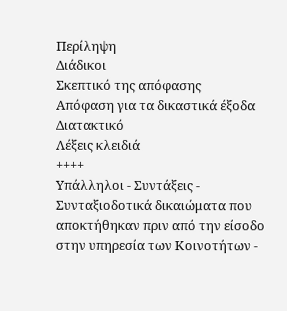Περίληψη
Διάδικοι
Σκεπτικό της απόφασης
Απόφαση για τα δικαστικά έξοδα
Διατακτικό
Λέξεις κλειδιά
++++
Υπάλληλοι - Συντάξεις - Συνταξιοδοτικά δικαιώματα που αποκτήθηκαν πριν από την είσοδο στην υπηρεσία των Κοινοτήτων -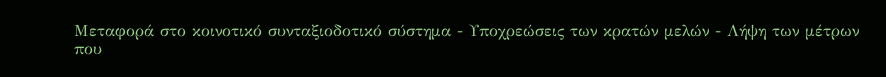Μεταφορά στο κοινοτικό συνταξιοδοτικό σύστημα - Υποχρεώσεις των κρατών μελών - Λήψη των μέτρων που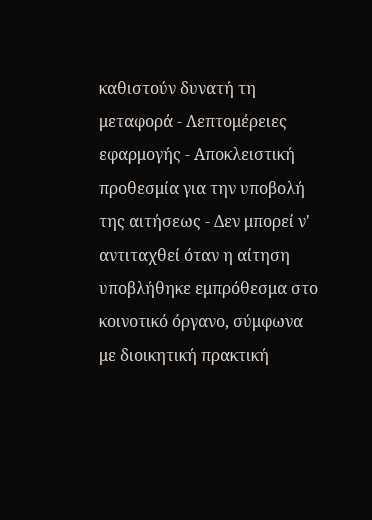καθιστούν δυνατή τη μεταφορά - Λεπτομέρειες εφαρμογής - Αποκλειστική προθεσμία για την υποβολή της αιτήσεως - Δεν μπορεί ν' αντιταχθεί όταν η αίτηση υποβλήθηκε εμπρόθεσμα στο κοινοτικό όργανο, σύμφωνα με διοικητική πρακτική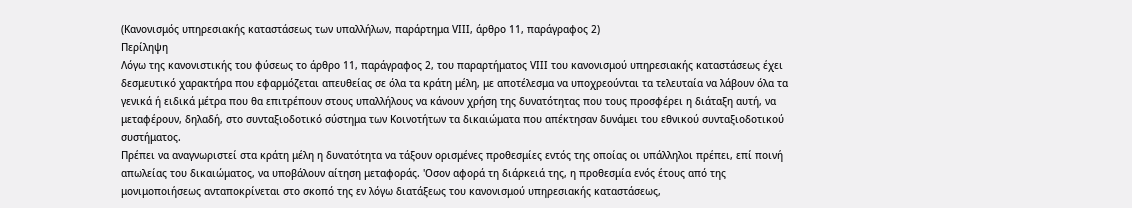(Κανονισμός υπηρεσιακής καταστάσεως των υπαλλήλων, παράρτημα VΙΙΙ, άρθρο 11, παράγραφος 2)
Περίληψη
Λόγω της κανονιστικής του φύσεως το άρθρο 11, παράγραφος 2, του παραρτήματος VΙΙΙ του κανονισμού υπηρεσιακής καταστάσεως έχει δεσμευτικό χαρακτήρα που εφαρμόζεται απευθείας σε όλα τα κράτη μέλη, με αποτέλεσμα να υποχρεούνται τα τελευταία να λάβουν όλα τα γενικά ή ειδικά μέτρα που θα επιτρέπουν στους υπαλλήλους να κάνουν χρήση της δυνατότητας που τους προσφέρει η διάταξη αυτή, να μεταφέρουν, δηλαδή, στο συνταξιοδοτικό σύστημα των Κοινοτήτων τα δικαιώματα που απέκτησαν δυνάμει του εθνικού συνταξιοδοτικού συστήματος.
Πρέπει να αναγνωριστεί στα κράτη μέλη η δυνατότητα να τάξουν ορισμένες προθεσμίες εντός της οποίας οι υπάλληλοι πρέπει, επί ποινή απωλείας του δικαιώματος, να υποβάλουν αίτηση μεταφοράς. 'Οσον αφορά τη διάρκειά της, η προθεσμία ενός έτους από της μονιμοποιήσεως ανταποκρίνεται στο σκοπό της εν λόγω διατάξεως του κανονισμού υπηρεσιακής καταστάσεως,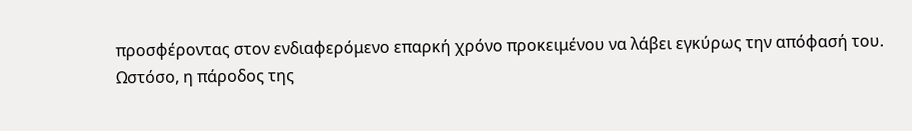προσφέροντας στον ενδιαφερόμενο επαρκή χρόνο προκειμένου να λάβει εγκύρως την απόφασή του.
Ωστόσο, η πάροδος της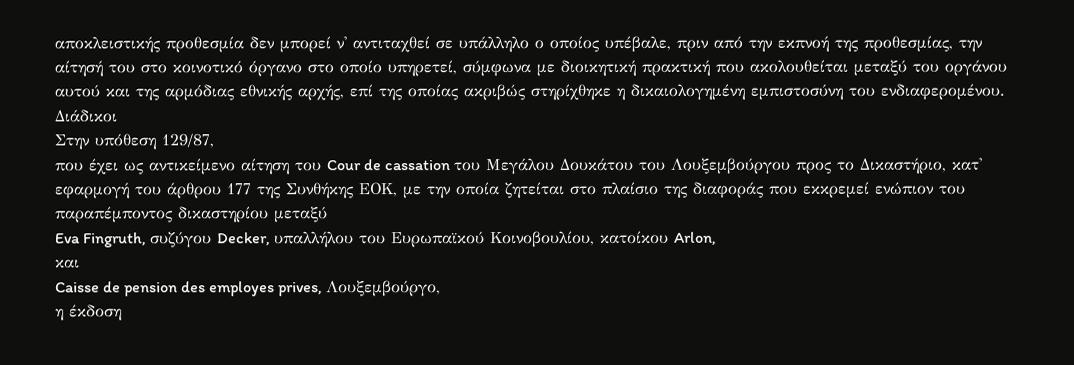αποκλειστικής προθεσμία δεν μπορεί ν' αντιταχθεί σε υπάλληλο ο οποίος υπέβαλε, πριν από την εκπνοή της προθεσμίας, την αίτησή του στο κοινοτικό όργανο στο οποίο υπηρετεί, σύμφωνα με διοικητική πρακτική που ακολουθείται μεταξύ του οργάνου αυτού και της αρμόδιας εθνικής αρχής, επί της οποίας ακριβώς στηρίχθηκε η δικαιολογημένη εμπιστοσύνη του ενδιαφερομένου.
Διάδικοι
Στην υπόθεση 129/87,
που έχει ως αντικείμενο αίτηση του Cour de cassation του Μεγάλου Δουκάτου του Λουξεμβούργου προς το Δικαστήριο, κατ' εφαρμογή του άρθρου 177 της Συνθήκης ΕΟΚ, με την οποία ζητείται στο πλαίσιο της διαφοράς που εκκρεμεί ενώπιον του παραπέμποντος δικαστηρίου μεταξύ
Eva Fingruth, συζύγου Decker, υπαλλήλου του Ευρωπαϊκού Κοινοβουλίου, κατοίκου Arlon,
και
Caisse de pension des employes prives, Λουξεμβούργο,
η έκδοση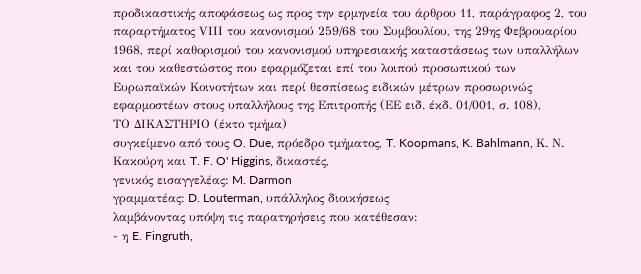προδικαστικής αποφάσεως ως προς την ερμηνεία του άρθρου 11, παράγραφος 2, του παραρτήματος VΙΙΙ του κανονισμού 259/68 του Συμβουλίου, της 29ης Φεβρουαρίου 1968, περί καθορισμού του κανονισμού υπηρεσιακής καταστάσεως των υπαλλήλων και του καθεστώστος που εφαρμόζεται επί του λοιπού προσωπικού των Ευρωπαϊκών Κοινοτήτων και περί θεσπίσεως ειδικών μέτρων προσωρινώς εφαρμοστέων στους υπαλλήλους της Επιτροπής (ΕΕ ειδ. έκδ. 01/001, σ. 108),
ΤΟ ΔΙΚΑΣΤΗΡΙΟ (έκτο τμήμα)
συγκείμενο από τους O. Due, πρόεδρο τμήματος, T. Koopmans, K. Bahlmann, Κ. Ν. Κακούρη και T. F. O' Higgins, δικαστές,
γενικός εισαγγελέας: M. Darmon
γραμματέας: D. Louterman, υπάλληλος διοικήσεως
λαμβάνοντας υπόψη τις παρατηρήσεις που κατέθεσαν:
- η E. Fingruth,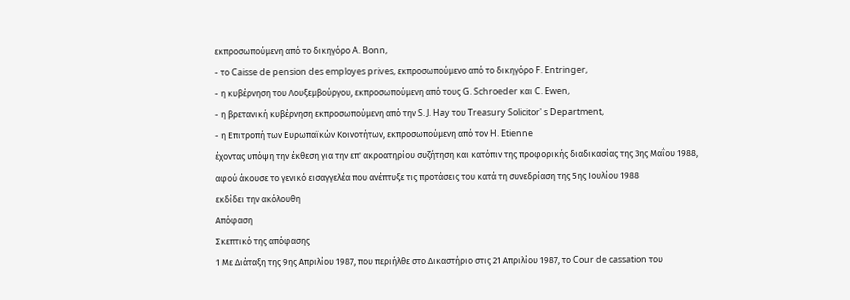εκπροσωπούμενη από το δικηγόρο A. Bonn,
- το Caisse de pension des employes prives, εκπροσωπούμενο από το δικηγόρο F. Entringer,
- η κυβέρνηση του Λουξεμβούργου, εκπροσωπούμενη από τους G. Schroeder και C. Ewen,
- η βρετανική κυβέρνηση εκπροσωπούμενη από την S. J. Hay του Treasury Solicitor' s Department,
- η Επιτροπή των Ευρωπαϊκών Κοινοτήτων, εκπροσωπούμενη από τον H. Etienne
έχοντας υπόψη την έκθεση για την επ' ακροατηρίου συζήτηση και κατόπιν της προφορικής διαδικασίας της 3ης Μαΐου 1988,
αφού άκουσε το γενικό εισαγγελέα που ανέπτυξε τις προτάσεις του κατά τη συνεδρίαση της 5ης Ιουλίου 1988
εκδίδει την ακόλουθη
Απόφαση
Σκεπτικό της απόφασης
1 Με Διάταξη της 9ης Απριλίου 1987, που περιήλθε στο Δικαστήριο στις 21 Απριλίου 1987, το Cour de cassation του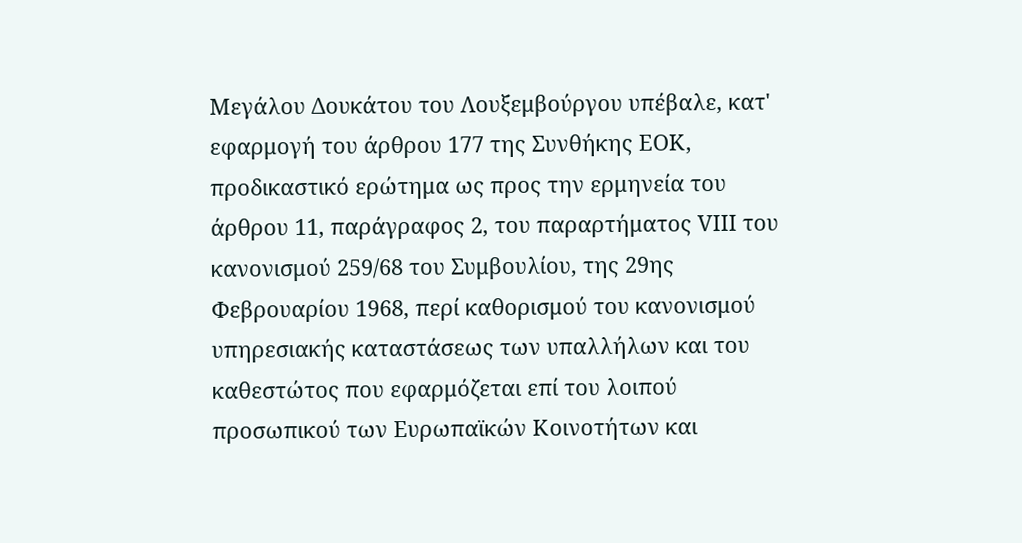Μεγάλου Δουκάτου του Λουξεμβούργου υπέβαλε, κατ' εφαρμογή του άρθρου 177 της Συνθήκης ΕΟΚ, προδικαστικό ερώτημα ως προς την ερμηνεία του άρθρου 11, παράγραφος 2, του παραρτήματος VΙΙΙ του κανονισμού 259/68 του Συμβουλίου, της 29ης Φεβρουαρίου 1968, περί καθορισμού του κανονισμού υπηρεσιακής καταστάσεως των υπαλλήλων και του καθεστώτος που εφαρμόζεται επί του λοιπού προσωπικού των Ευρωπαϊκών Κοινοτήτων και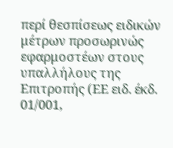περί θεσπίσεως ειδικών μέτρων προσωρινώς εφαρμοστέων στους υπαλλήλους της Επιτροπής (ΕΕ ειδ. έκδ. 01/001,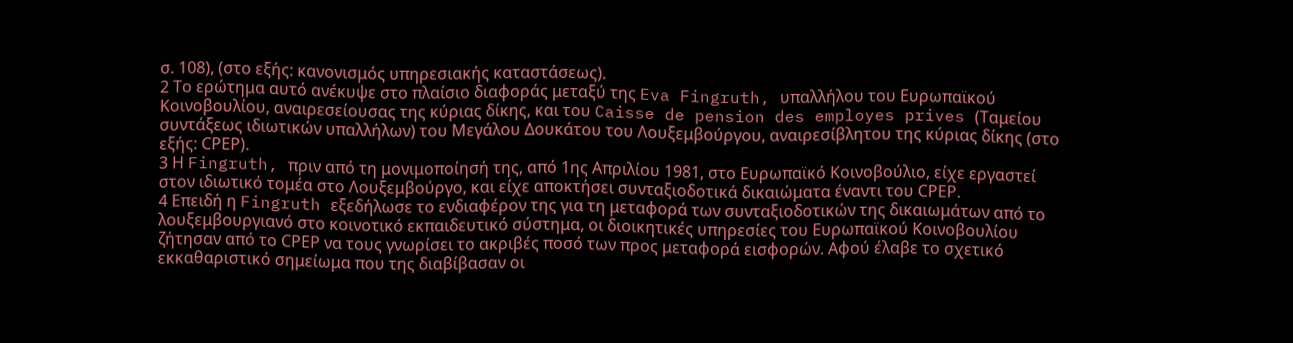σ. 108), (στο εξής: κανονισμός υπηρεσιακής καταστάσεως).
2 Το ερώτημα αυτό ανέκυψε στο πλαίσιο διαφοράς μεταξύ της Eva Fingruth, υπαλλήλου του Ευρωπαϊκού Κοινοβουλίου, αναιρεσείουσας της κύριας δίκης, και του Caisse de pension des employes prives (Ταμείου συντάξεως ιδιωτικών υπαλλήλων) του Μεγάλου Δουκάτου του Λουξεμβούργου, αναιρεσίβλητου της κύριας δίκης (στο εξής: CΡΕΡ).
3 Η Fingruth, πριν από τη μονιμοποίησή της, από 1ης Απριλίου 1981, στο Ευρωπαϊκό Κοινοβούλιο, είχε εργαστεί στον ιδιωτικό τομέα στο Λουξεμβούργο, και είχε αποκτήσει συνταξιοδοτικά δικαιώματα έναντι του CΡΕΡ.
4 Επειδή η Fingruth εξεδήλωσε το ενδιαφέρον της για τη μεταφορά των συνταξιοδοτικών της δικαιωμάτων από το λουξεμβουργιανό στο κοινοτικό εκπαιδευτικό σύστημα, οι διοικητικές υπηρεσίες του Ευρωπαϊκού Κοινοβουλίου ζήτησαν από το CΡΕΡ να τους γνωρίσει το ακριβές ποσό των προς μεταφορά εισφορών. Αφού έλαβε το σχετικό εκκαθαριστικό σημείωμα που της διαβίβασαν οι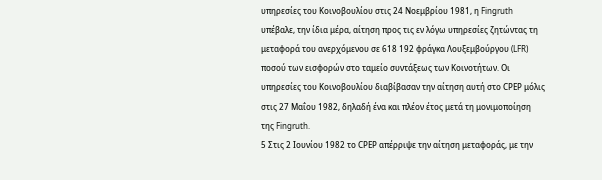υπηρεσίες του Κοινοβουλίου στις 24 Νοεμβρίου 1981, η Fingruth υπέβαλε, την ίδια μέρα, αίτηση προς τις εν λόγω υπηρεσίες ζητώντας τη μεταφορά του ανερχόμενου σε 618 192 φράγκα Λουξεμβούργου (LFR) ποσού των εισφορών στο ταμείο συντάξεως των Κοινοτήτων. Οι υπηρεσίες του Κοινοβουλίου διαβίβασαν την αίτηση αυτή στο CΡΕΡ μόλις στις 27 Μαΐου 1982, δηλαδή ένα και πλέον έτος μετά τη μονιμοποίηση της Fingruth.
5 Στις 2 Ιουνίου 1982 το CΡΕΡ απέρριψε την αίτηση μεταφοράς, με την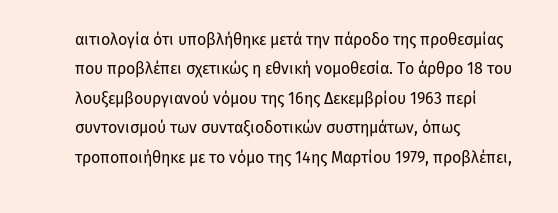αιτιολογία ότι υποβλήθηκε μετά την πάροδο της προθεσμίας που προβλέπει σχετικώς η εθνική νομοθεσία. Το άρθρο 18 του λουξεμβουργιανού νόμου της 16ης Δεκεμβρίου 1963 περί συντονισμού των συνταξιοδοτικών συστημάτων, όπως τροποποιήθηκε με το νόμο της 14ης Μαρτίου 1979, προβλέπει,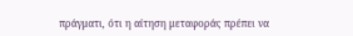πράγματι, ότι η αίτηση μεταφοράς πρέπει να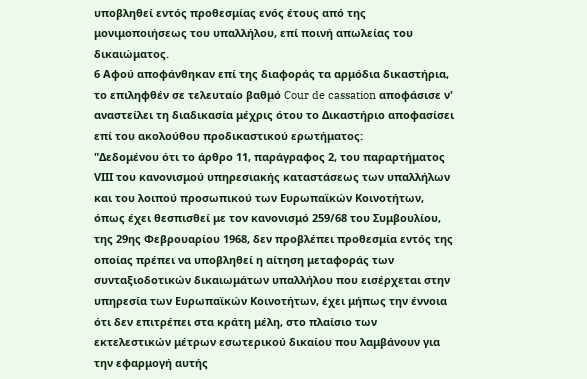υποβληθεί εντός προθεσμίας ενός έτους από της μονιμοποιήσεως του υπαλλήλου, επί ποινή απωλείας του δικαιώματος.
6 Αφού αποφάνθηκαν επί της διαφοράς τα αρμόδια δικαστήρια, το επιληφθέν σε τελευταίο βαθμό Cour de cassation αποφάσισε ν' αναστείλει τη διαδικασία μέχρις ότου το Δικαστήριο αποφασίσει επί του ακολούθου προδικαστικού ερωτήματος:
"Δεδομένου ότι το άρθρο 11, παράγραφος 2, του παραρτήματος VΙΙΙ του κανονισμού υπηρεσιακής καταστάσεως των υπαλλήλων και του λοιπού προσωπικού των Ευρωπαϊκών Κοινοτήτων, όπως έχει θεσπισθεί με τον κανονισμό 259/68 του Συμβουλίου, της 29ης Φεβρουαρίου 1968, δεν προβλέπει προθεσμία εντός της οποίας πρέπει να υποβληθεί η αίτηση μεταφοράς των συνταξιοδοτικών δικαιωμάτων υπαλλήλου που εισέρχεται στην υπηρεσία των Ευρωπαϊκών Κοινοτήτων, έχει μήπως την έννοια ότι δεν επιτρέπει στα κράτη μέλη, στο πλαίσιο των εκτελεστικών μέτρων εσωτερικού δικαίου που λαμβάνουν για την εφαρμογή αυτής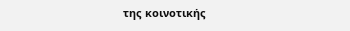της κοινοτικής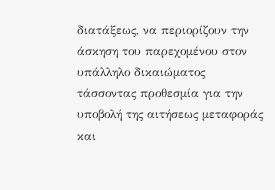διατάξεως, να περιορίζουν την άσκηση του παρεχομένου στον υπάλληλο δικαιώματος τάσσοντας προθεσμία για την υποβολή της αιτήσεως μεταφοράς και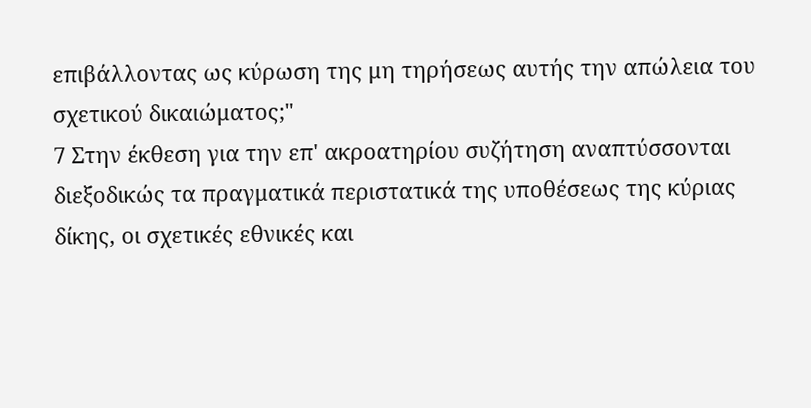επιβάλλοντας ως κύρωση της μη τηρήσεως αυτής την απώλεια του σχετικού δικαιώματος;"
7 Στην έκθεση για την επ' ακροατηρίου συζήτηση αναπτύσσονται διεξοδικώς τα πραγματικά περιστατικά της υποθέσεως της κύριας δίκης, οι σχετικές εθνικές και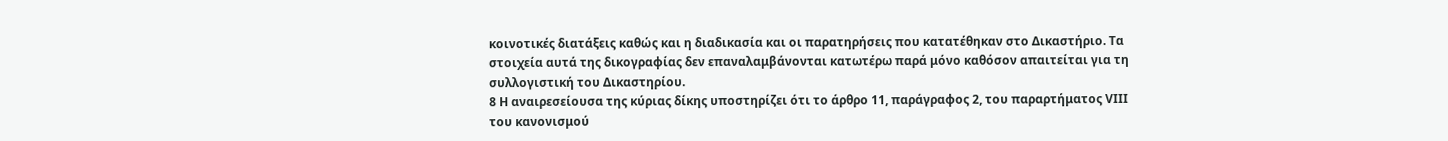κοινοτικές διατάξεις καθώς και η διαδικασία και οι παρατηρήσεις που κατατέθηκαν στο Δικαστήριο. Τα στοιχεία αυτά της δικογραφίας δεν επαναλαμβάνονται κατωτέρω παρά μόνο καθόσον απαιτείται για τη συλλογιστική του Δικαστηρίου.
8 Η αναιρεσείουσα της κύριας δίκης υποστηρίζει ότι το άρθρο 11, παράγραφος 2, του παραρτήματος VΙΙΙ του κανονισμού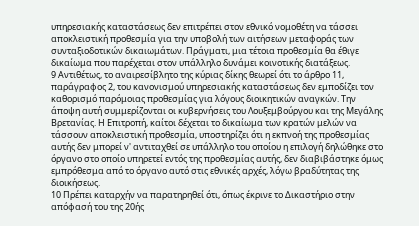υπηρεσιακής καταστάσεως δεν επιτρέπει στον εθνικό νομοθέτη να τάσσει αποκλειστική προθεσμία για την υποβολή των αιτήσεων μεταφοράς των συνταξιοδοτικών δικαιωμάτων. Πράγματι, μια τέτοια προθεσμία θα έθιγε δικαίωμα που παρέχεται στον υπάλληλο δυνάμει κοινοτικής διατάξεως.
9 Αντιθέτως, το αναιρεσίβλητο της κύριας δίκης θεωρεί ότι το άρθρο 11, παράγραφος 2, του κανονισμού υπηρεσιακής καταστάσεως δεν εμποδίζει τον καθορισμό παρόμοιας προθεσμίας για λόγους διοικητικών αναγκών. Την άποψη αυτή συμμερίζονται οι κυβερνήσεις του Λουξεμβούργου και της Μεγάλης Βρετανίας. Η Επιτροπή, καίτοι δέχεται το δικαίωμα των κρατών μελών να τάσσουν αποκλειστική προθεσμία, υποστηρίζει ότι η εκπνοή της προθεσμίας αυτής δεν μπορεί ν' αντιταχθεί σε υπάλληλο του οποίου η επιλογή δηλώθηκε στο όργανο στο οποίο υπηρετεί εντός της προθεσμίας αυτής, δεν διαβιβάστηκε όμως εμπρόθεσμα από το όργανο αυτό στις εθνικές αρχές, λόγω βραδύτητας της διοικήσεως.
10 Πρέπει καταρχήν να παρατηρηθεί ότι, όπως έκρινε το Δικαστήριο στην απόφασή του της 20ής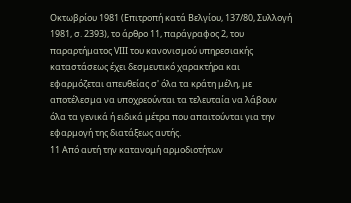Οκτωβρίου 1981 (Επιτροπή κατά Βελγίου, 137/80, Συλλογή 1981, σ. 2393), το άρθρο 11, παράγραφος 2, του παραρτήματος VΙΙΙ του κανονισμού υπηρεσιακής καταστάσεως έχει δεσμευτικό χαρακτήρα και εφαρμόζεται απευθείας σ' όλα τα κράτη μέλη, με αποτέλεσμα να υποχρεούνται τα τελευταία να λάβουν όλα τα γενικά ή ειδικά μέτρα που απαιτούνται για την εφαρμογή της διατάξεως αυτής.
11 Από αυτή την κατανομή αρμοδιοτήτων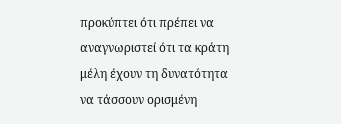προκύπτει ότι πρέπει να αναγνωριστεί ότι τα κράτη μέλη έχουν τη δυνατότητα να τάσσουν ορισμένη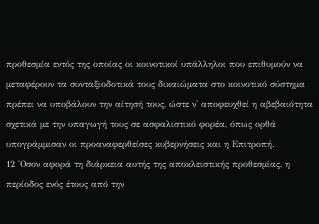προθεσμία εντός της οποίας οι κοινοτικοί υπάλληλοι που επιθυμούν να μεταφέρουν τα συνταξιοδοτικά τους δικαιώματα στο κοινοτικό σύστημα πρέπει να υποβάλουν την αίτησή τους, ώστε ν' αποφευχθεί η αβεβαιότητα σχετικά με την υπαγωγή τους σε ασφαλιστικό φορέα, όπως ορθά υπογράμμισαν οι προαναφερθείσες κυβερνήσεις και η Επιτροπή.
12 'Οσον αφορά τη διάρκεια αυτής της αποκλειστικής προθεσμίας, η περίοδος ενός έτους από την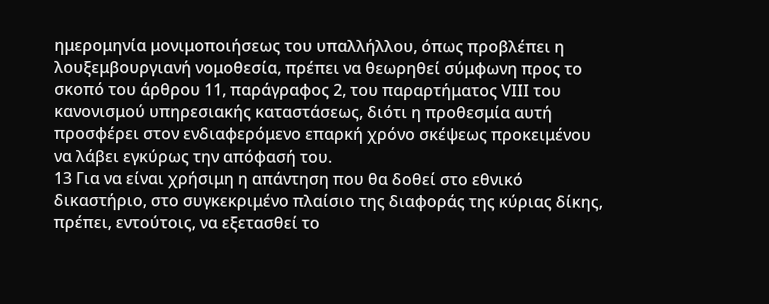ημερομηνία μονιμοποιήσεως του υπαλλήλλου, όπως προβλέπει η λουξεμβουργιανή νομοθεσία, πρέπει να θεωρηθεί σύμφωνη προς το σκοπό του άρθρου 11, παράγραφος 2, του παραρτήματος VΙΙΙ του κανονισμού υπηρεσιακής καταστάσεως, διότι η προθεσμία αυτή προσφέρει στον ενδιαφερόμενο επαρκή χρόνο σκέψεως προκειμένου να λάβει εγκύρως την απόφασή του.
13 Για να είναι χρήσιμη η απάντηση που θα δοθεί στο εθνικό δικαστήριο, στο συγκεκριμένο πλαίσιο της διαφοράς της κύριας δίκης, πρέπει, εντούτοις, να εξετασθεί το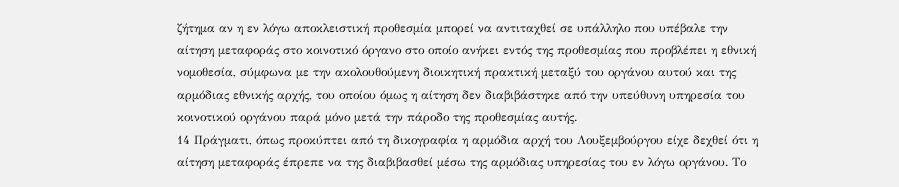ζήτημα αν η εν λόγω αποκλειστική προθεσμία μπορεί να αντιταχθεί σε υπάλληλο που υπέβαλε την αίτηση μεταφοράς στο κοινοτικό όργανο στο οποίο ανήκει εντός της προθεσμίας που προβλέπει η εθνική νομοθεσία, σύμφωνα με την ακολουθούμενη διοικητική πρακτική μεταξύ του οργάνου αυτού και της αρμόδιας εθνικής αρχής, του οποίου όμως η αίτηση δεν διαβιβάστηκε από την υπεύθυνη υπηρεσία του κοινοτικού οργάνου παρά μόνο μετά την πάροδο της προθεσμίας αυτής.
14 Πράγματι, όπως προκύπτει από τη δικογραφία η αρμόδια αρχή του Λουξεμβούργου είχε δεχθεί ότι η αίτηση μεταφοράς έπρεπε να της διαβιβασθεί μέσω της αρμόδιας υπηρεσίας του εν λόγω οργάνου. Το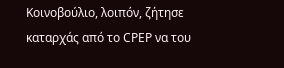Κοινοβούλιο, λοιπόν, ζήτησε καταρχάς από το CΡΕΡ να του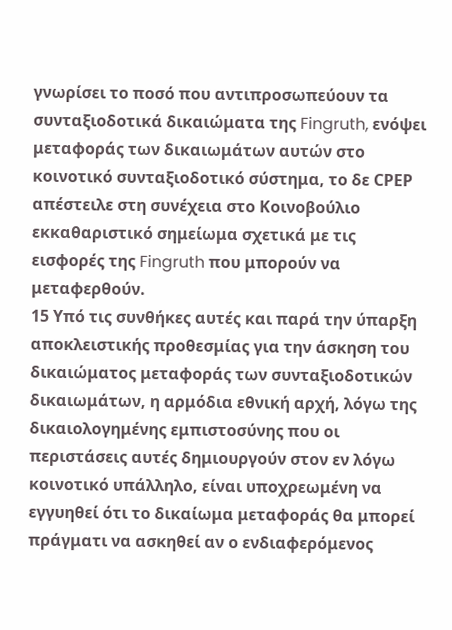γνωρίσει το ποσό που αντιπροσωπεύουν τα συνταξιοδοτικά δικαιώματα της Fingruth, ενόψει μεταφοράς των δικαιωμάτων αυτών στο κοινοτικό συνταξιοδοτικό σύστημα, το δε CΡΕΡ απέστειλε στη συνέχεια στο Κοινοβούλιο εκκαθαριστικό σημείωμα σχετικά με τις εισφορές της Fingruth που μπορούν να μεταφερθούν.
15 Υπό τις συνθήκες αυτές και παρά την ύπαρξη αποκλειστικής προθεσμίας για την άσκηση του δικαιώματος μεταφοράς των συνταξιοδοτικών δικαιωμάτων, η αρμόδια εθνική αρχή, λόγω της δικαιολογημένης εμπιστοσύνης που οι περιστάσεις αυτές δημιουργούν στον εν λόγω κοινοτικό υπάλληλο, είναι υποχρεωμένη να εγγυηθεί ότι το δικαίωμα μεταφοράς θα μπορεί πράγματι να ασκηθεί αν ο ενδιαφερόμενος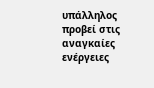υπάλληλος προβεί στις αναγκαίες ενέργειες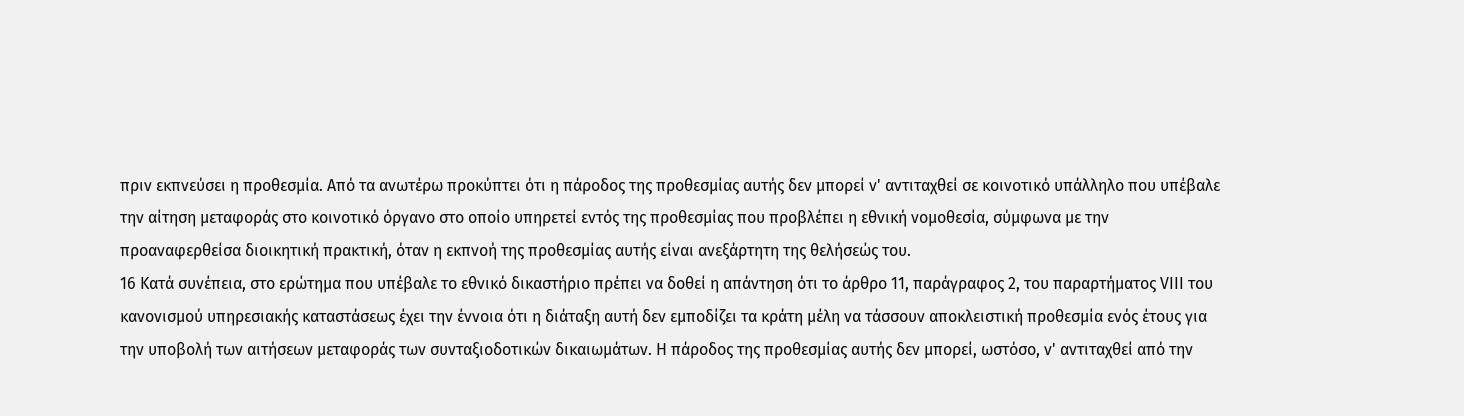πριν εκπνεύσει η προθεσμία. Από τα ανωτέρω προκύπτει ότι η πάροδος της προθεσμίας αυτής δεν μπορεί ν' αντιταχθεί σε κοινοτικό υπάλληλο που υπέβαλε την αίτηση μεταφοράς στο κοινοτικό όργανο στο οποίο υπηρετεί εντός της προθεσμίας που προβλέπει η εθνική νομοθεσία, σύμφωνα με την προαναφερθείσα διοικητική πρακτική, όταν η εκπνοή της προθεσμίας αυτής είναι ανεξάρτητη της θελήσεώς του.
16 Κατά συνέπεια, στο ερώτημα που υπέβαλε το εθνικό δικαστήριο πρέπει να δοθεί η απάντηση ότι το άρθρο 11, παράγραφος 2, του παραρτήματος VΙΙΙ του κανονισμού υπηρεσιακής καταστάσεως έχει την έννοια ότι η διάταξη αυτή δεν εμποδίζει τα κράτη μέλη να τάσσουν αποκλειστική προθεσμία ενός έτους για την υποβολή των αιτήσεων μεταφοράς των συνταξιοδοτικών δικαιωμάτων. Η πάροδος της προθεσμίας αυτής δεν μπορεί, ωστόσο, ν' αντιταχθεί από την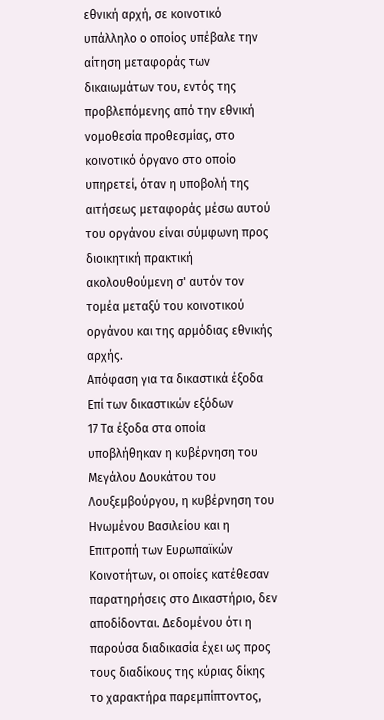εθνική αρχή, σε κοινοτικό υπάλληλο ο οποίος υπέβαλε την αίτηση μεταφοράς των δικαιωμάτων του, εντός της προβλεπόμενης από την εθνική νομοθεσία προθεσμίας, στο κοινοτικό όργανο στο οποίο υπηρετεί, όταν η υποβολή της αιτήσεως μεταφοράς μέσω αυτού του οργάνου είναι σύμφωνη προς διοικητική πρακτική ακολουθούμενη σ' αυτόν τον τομέα μεταξύ του κοινοτικού οργάνου και της αρμόδιας εθνικής αρχής.
Απόφαση για τα δικαστικά έξοδα
Επί των δικαστικών εξόδων
17 Τα έξοδα στα οποία υποβλήθηκαν η κυβέρνηση του Μεγάλου Δουκάτου του Λουξεμβούργου, η κυβέρνηση του Ηνωμένου Βασιλείου και η Επιτροπή των Ευρωπαϊκών Κοινοτήτων, οι οποίες κατέθεσαν παρατηρήσεις στο Δικαστήριο, δεν αποδίδονται. Δεδομένου ότι η παρούσα διαδικασία έχει ως προς τους διαδίκους της κύριας δίκης το χαρακτήρα παρεμπίπτοντος,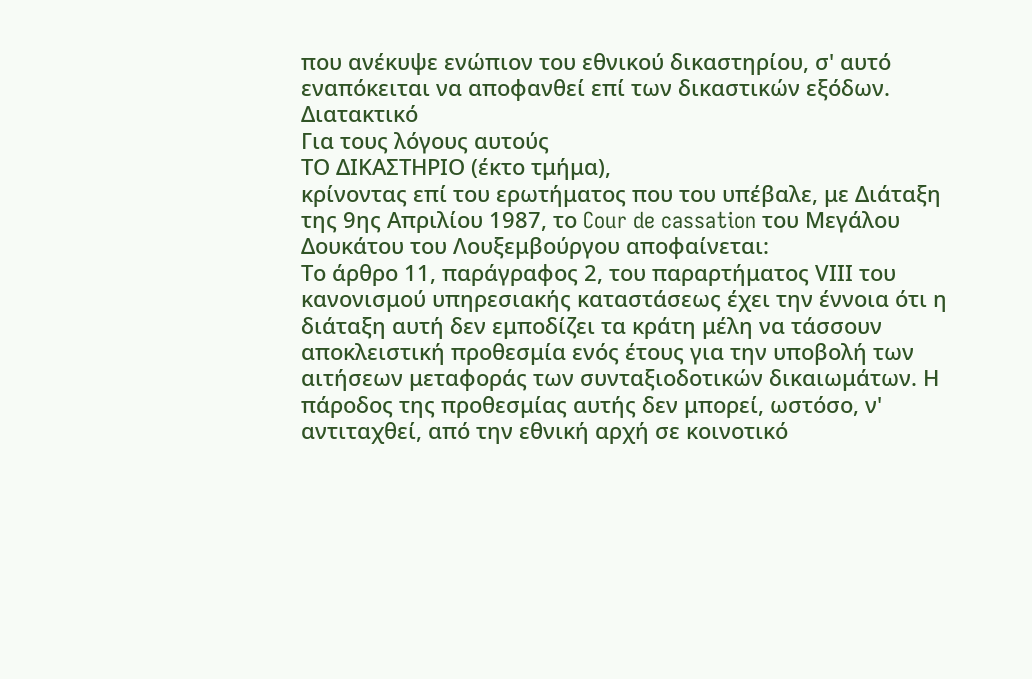που ανέκυψε ενώπιον του εθνικού δικαστηρίου, σ' αυτό εναπόκειται να αποφανθεί επί των δικαστικών εξόδων.
Διατακτικό
Για τους λόγους αυτούς
ΤΟ ΔΙΚΑΣΤΗΡΙΟ (έκτο τμήμα),
κρίνοντας επί του ερωτήματος που του υπέβαλε, με Διάταξη της 9ης Απριλίου 1987, το Cour de cassation του Μεγάλου Δουκάτου του Λουξεμβούργου αποφαίνεται:
Το άρθρο 11, παράγραφος 2, του παραρτήματος VΙΙΙ του κανονισμού υπηρεσιακής καταστάσεως έχει την έννοια ότι η διάταξη αυτή δεν εμποδίζει τα κράτη μέλη να τάσσουν αποκλειστική προθεσμία ενός έτους για την υποβολή των αιτήσεων μεταφοράς των συνταξιοδοτικών δικαιωμάτων. Η πάροδος της προθεσμίας αυτής δεν μπορεί, ωστόσο, ν' αντιταχθεί, από την εθνική αρχή σε κοινοτικό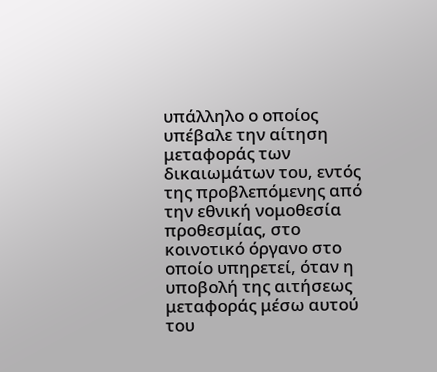υπάλληλο ο οποίος υπέβαλε την αίτηση μεταφοράς των δικαιωμάτων του, εντός της προβλεπόμενης από την εθνική νομοθεσία προθεσμίας, στο κοινοτικό όργανο στο οποίο υπηρετεί, όταν η υποβολή της αιτήσεως μεταφοράς μέσω αυτού του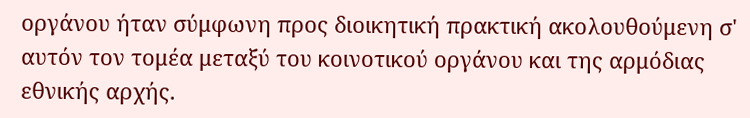οργάνου ήταν σύμφωνη προς διοικητική πρακτική ακολουθούμενη σ' αυτόν τον τομέα μεταξύ του κοινοτικού οργάνου και της αρμόδιας εθνικής αρχής.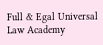Full & Egal Universal Law Academy